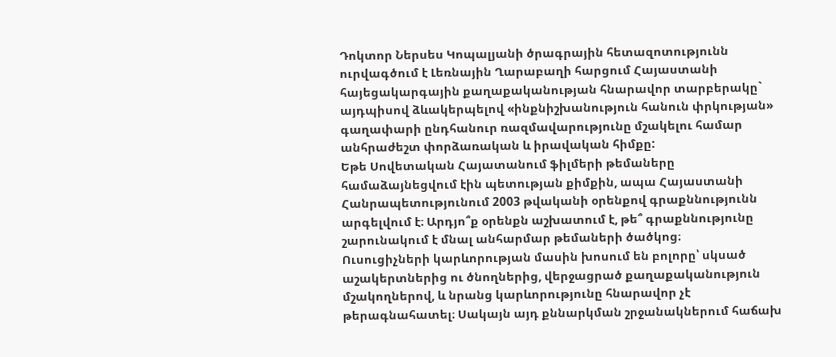Դոկտոր Ներսես Կոպալյանի ծրագրային հետազոտությունն ուրվագծում է Լեռնային Ղարաբաղի հարցում Հայաստանի հայեցակարգային քաղաքականության հնարավոր տարբերակը` այդպիսով ձևակերպելով «ինքնիշխանություն հանուն փրկության» գաղափարի ընդհանուր ռազմավարությունը մշակելու համար անհրաժեշտ փորձառական և իրավական հիմքը:
Եթե Սովետական Հայատանում ֆիլմերի թեմաները համաձայնեցվում էին պետության քիմքին, ապա Հայաստանի Հանրապետությունում 2003 թվականի օրենքով գրաքննությունն արգելվում է։ Արդյո՞ք օրենքն աշխատում է, թե՞ գրաքննությունը շարունակում է մնալ անհարմար թեմաների ծածկոց։
Ուսուցիչների կարևորության մասին խոսում են բոլորը՝ սկսած աշակերտներից ու ծնողներից, վերջացրած քաղաքականություն մշակողներով, և նրանց կարևորությունը հնարավոր չէ թերագնահատել։ Սակայն այդ քննարկման շրջանակներում հաճախ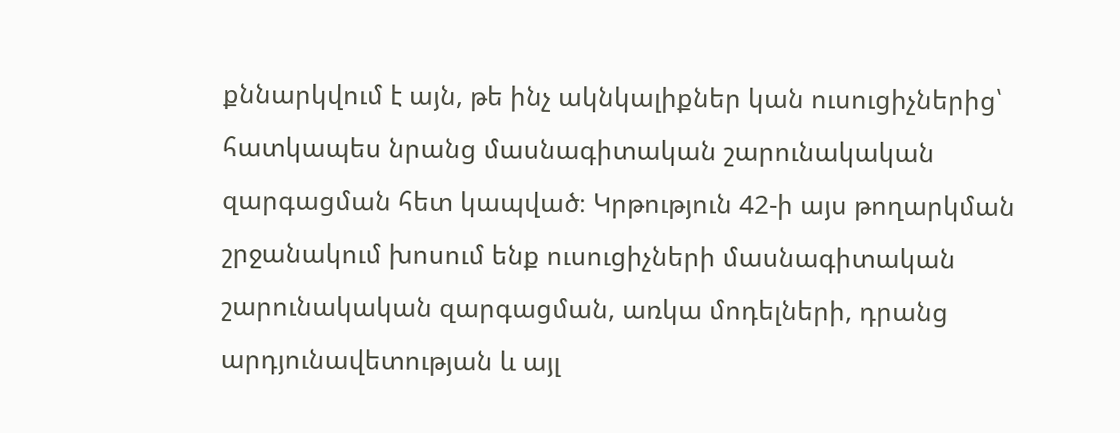քննարկվում է այն, թե ինչ ակնկալիքներ կան ուսուցիչներից՝ հատկապես նրանց մասնագիտական շարունակական զարգացման հետ կապված։ Կրթություն 42-ի այս թողարկման շրջանակում խոսում ենք ուսուցիչների մասնագիտական շարունակական զարգացման, առկա մոդելների, դրանց արդյունավետության և այլ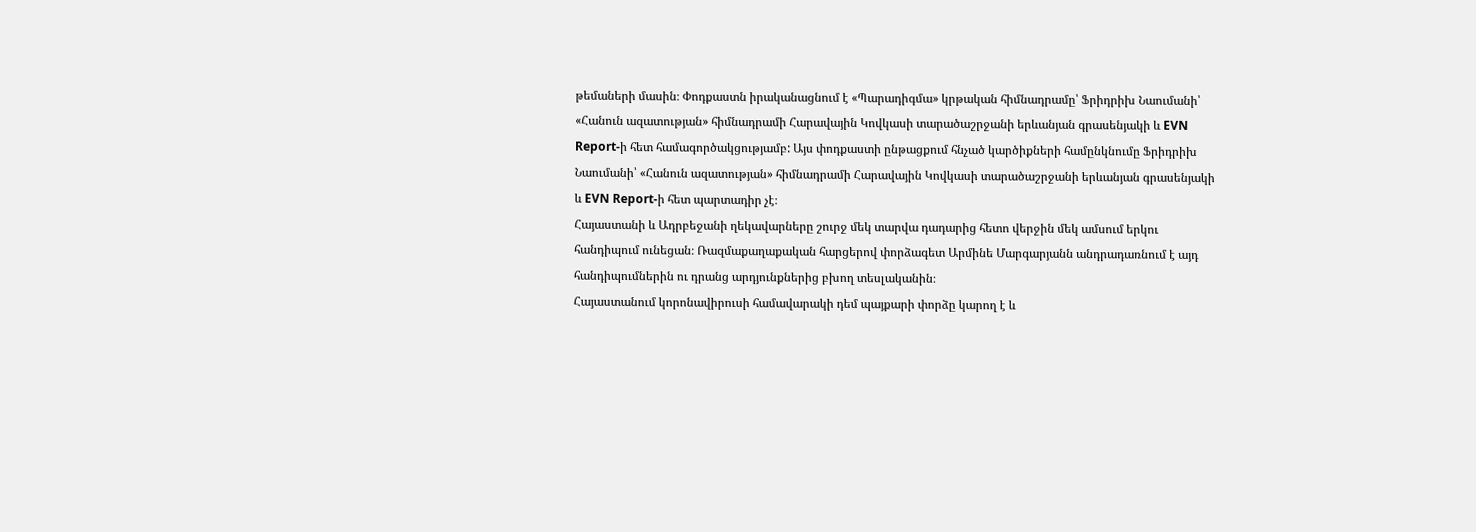թեմաների մասին։ Փոդքաստն իրականացնում է «Պարադիգմա» կրթական հիմնադրամը՝ Ֆրիդրիխ Նաումանի՝ «Հանուն ազատության» հիմնադրամի Հարավային Կովկասի տարածաշրջանի երևանյան գրասենյակի և EVN Report-ի հետ համագործակցությամբ: Այս փոդքաստի ընթացքում հնչած կարծիքների համընկնումը Ֆրիդրիխ Նաումանի՝ «Հանուն ազատության» հիմնադրամի Հարավային Կովկասի տարածաշրջանի երևանյան գրասենյակի և EVN Report-ի հետ պարտադիր չէ։
Հայաստանի և Ադրբեջանի ղեկավարները շուրջ մեկ տարվա դադարից հետո վերջին մեկ ամսում երկու հանդիպում ունեցան։ Ռազմաքաղաքական հարցերով փորձագետ Արմինե Մարգարյանն անդրադառնում է այդ հանդիպումներին ու դրանց արդյունքներից բխող տեսլականին։
Հայաստանում կորոնավիրուսի համավարակի դեմ պայքարի փորձը կարող է և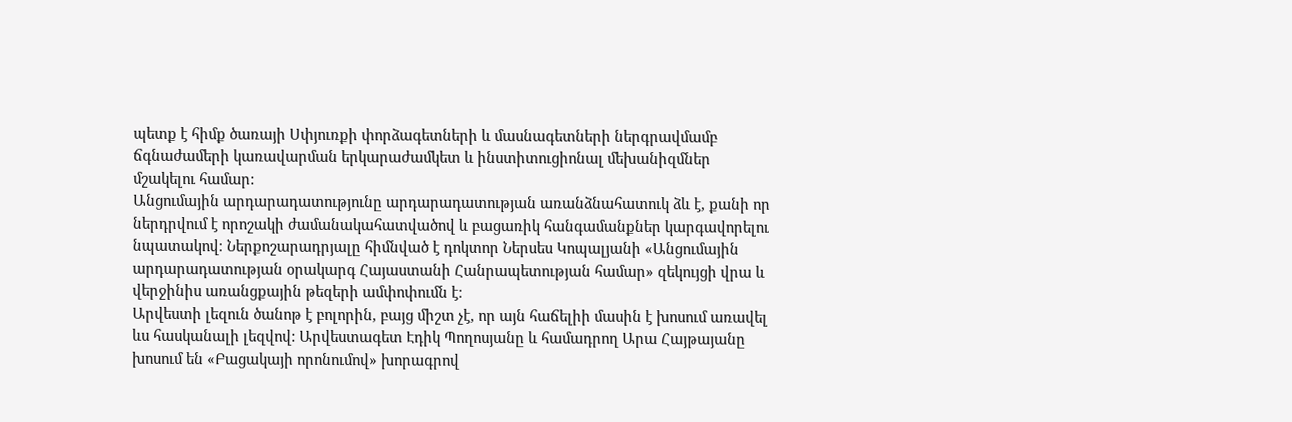պետք է հիմք ծառայի Սփյուռքի փորձագետների և մասնագետների ներգրավմամբ ճգնաժամերի կառավարման երկարաժամկետ և ինստիտուցիոնալ մեխանիզմներ մշակելու համար:
Անցումային արդարադատությունը արդարադատության առանձնահատուկ ձև է, քանի որ ներդրվում է որոշակի ժամանակահատվածով և բացառիկ հանգամանքներ կարգավորելու նպատակով։ Ներքոշարադրյալը հիմնված է դոկտոր Ներսես Կոպալյանի «Անցումային արդարադատության օրակարգ Հայաստանի Հանրապետության համար» զեկույցի վրա և վերջինիս առանցքային թեզերի ամփոփումն է։
Արվեստի լեզուն ծանոթ է բոլորին, բայց միշտ չէ, որ այն հաճելիի մասին է խոսում առավել ևս հասկանալի լեզվով: Արվեստագետ Էդիկ Պողոսյանը և համադրող Արա Հայթայանը խոսում են «Բացակայի որոնումով» խորագրով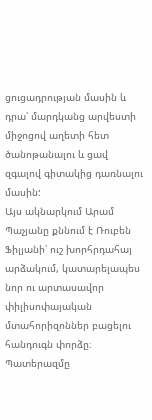ցուցադրության մասին և դրա՝ մարդկանց արվեստի միջոցով աղետի հետ ծանոթանալու և ցավ զգալով գիտակից դառնալու մասին:
Այս ակնարկում Արամ Պաչյանը քննում է Ռուբեն Ֆիլյանի՝ ուշ խորհրդահայ արձակում, կատարելապես նոր ու արտասավոր փիլիսոփայական մտահորիզոններ բացելու հանդուգն փորձը։
Պատերազմը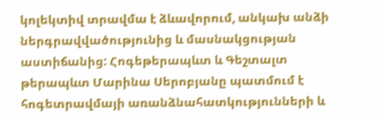կոլեկտիվ տրավմա է ձևավորում, անկախ անձի ներգրավվածությունից և մասնակցության աստիճանից: Հոգեթերապևտ և Գեշտալտ թերապևտ Մարինա Սերոբյանը պատմում է հոգետրավմայի առանձնահատկությունների և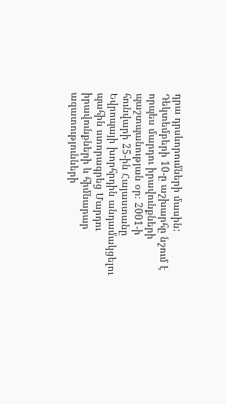դրա դրսևորումների մասին:
Դեկտեմբերի 10-ը աշխարհը նշում է որպես մարդու իրավունքների պաշտպանության օր։ 2001-ի հունվարի 25-ին Հայաստանը Եվրոպայի խորհրդին անդամակցելու պահին ստորագրեց Մարդու իրավունքների և հիմնարար ազատությունների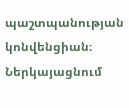պաշտպանության կոնվենցիան։ Ներկայացնում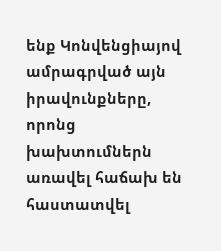ենք Կոնվենցիայով ամրագրված այն իրավունքները, որոնց խախտումներն առավել հաճախ են հաստատվել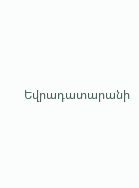Եվրադատարանի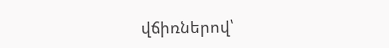վճիռներով՝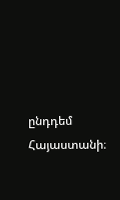ընդդեմ Հայաստանի։